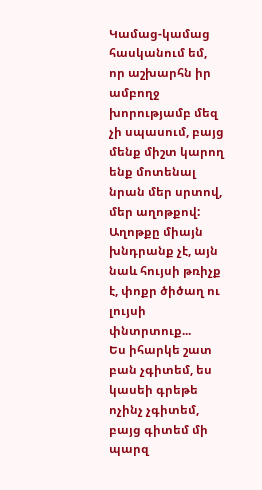Կամաց-կամաց հասկանում եմ, որ աշխարհն իր ամբողջ խորությամբ մեզ չի սպասում, բայց մենք միշտ կարող ենք մոտենալ նրան մեր սրտով, մեր աղոթքով:
Աղոթքը միայն խնդրանք չէ, այն նաև հույսի թռիչք է, փոքր ծիծաղ ու լույսի փնտրտուք...
Ես իհարկե շատ բան չգիտեմ, ես կասեի գրեթե ոչինչ չգիտեմ, բայց գիտեմ մի պարզ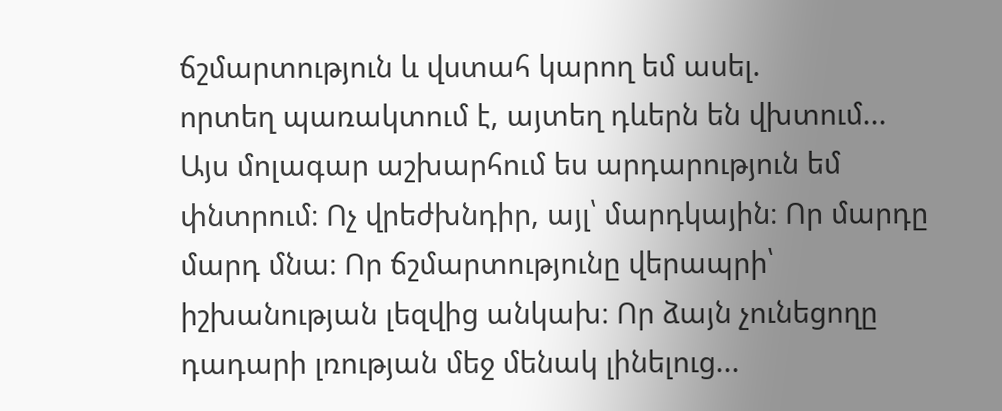ճշմարտություն և վստահ կարող եմ ասել.
որտեղ պառակտում է, այտեղ դևերն են վխտում...
Այս մոլագար աշխարհում ես արդարություն եմ փնտրում։ Ոչ վրեժխնդիր, այլ՝ մարդկային։ Որ մարդը մարդ մնա։ Որ ճշմարտությունը վերապրի՝ իշխանության լեզվից անկախ։ Որ ձայն չունեցողը դադարի լռության մեջ մենակ լինելուց...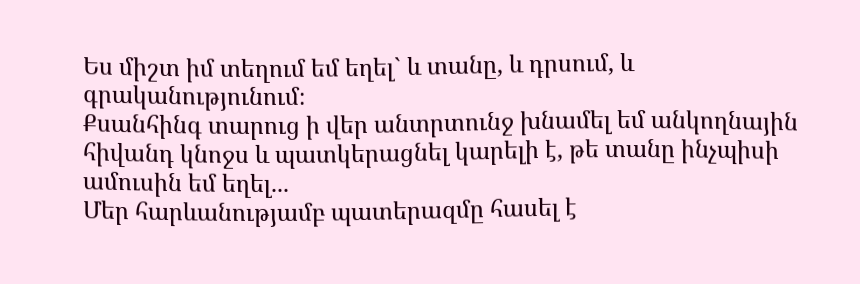Ես միշտ իմ տեղում եմ եղել` և տանը, և դրսում, և գրականությունում։
Քսանհինգ տարուց ի վեր անտրտունջ խնամել եմ անկողնային հիվանդ կնոջս և պատկերացնել կարելի է, թե տանը ինչպիսի ամուսին եմ եղել...
Մեր հարևանությամբ պատերազմը հասել է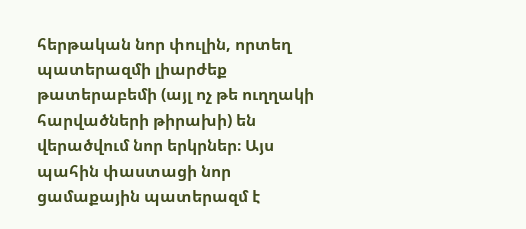հերթական նոր փուլին, որտեղ պատերազմի լիարժեք թատերաբեմի (այլ ոչ թե ուղղակի հարվածների թիրախի) են վերածվում նոր երկրներ։ Այս պահին փաստացի նոր ցամաքային պատերազմ է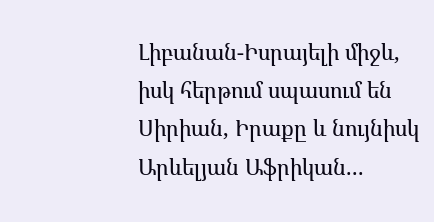Լիբանան-Իսրայելի միջև, իսկ հերթում սպասում են Սիրիան, Իրաքը և նույնիսկ Արևելյան Աֆրիկան...